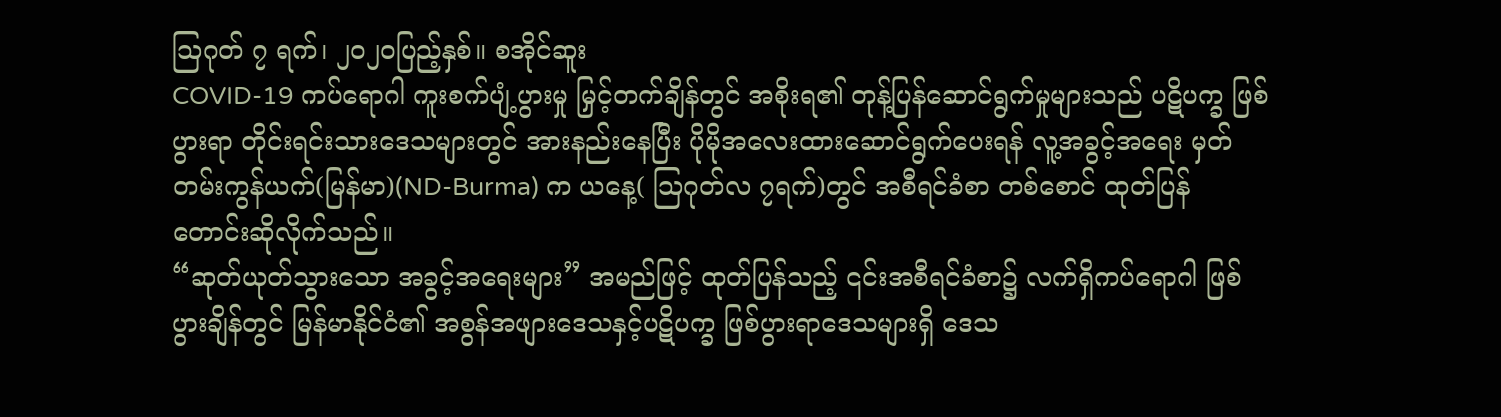ဩဂုတ် ၇ ရက်၊ ၂၀၂ဝပြည့်နှစ်။ စအိုင်ဆူး
COVID-19 ကပ်ရောဂါ ကူးစက်ပျံ့ပွားမှု မြှင့်တက်ချိန်တွင် အစိုးရ၏ တုန့်ပြန်ဆောင်ရွက်မှုများသည် ပဋိပက္ခ ဖြစ်ပွားရာ တိုင်းရင်းသားဒေသများတွင် အားနည်းနေပြီး ပိုမိုအလေးထားဆောင်ရွက်ပေးရန် လူ့အခွင့်အရေး မှတ်တမ်းကွန်ယက်(မြန်မာ)(ND-Burma) က ယနေ့( ဩဂုတ်လ ၇ရက်)တွင် အစီရင်ခံစာ တစ်စောင် ထုတ်ပြန် တောင်းဆိုလိုက်သည်။
“ဆုတ်ယုတ်သွားသော အခွင့်အရေးများ” အမည်ဖြင့် ထုတ်ပြန်သည့် ၎င်းအစီရင်ခံစာ၌ လက်ရှိကပ်ရောဂါ ဖြစ်ပွားချိန်တွင် မြန်မာနိုင်ငံ၏ အစွန်အဖျားဒေသနှင့်ပဋိပက္ခ ဖြစ်ပွားရာဒေသများရှိ ဒေသ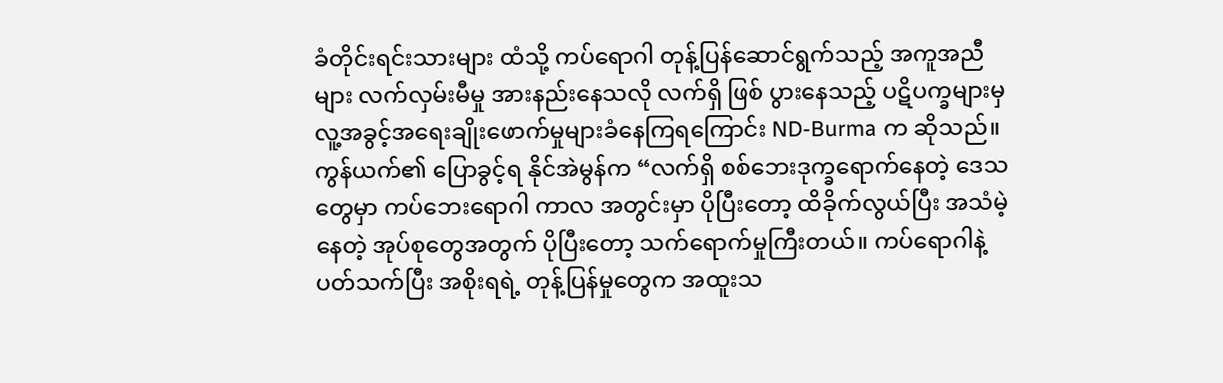ခံတိုင်းရင်းသားများ ထံသို့ ကပ်ရောဂါ တုန့်ပြန်ဆောင်ရွက်သည့် အကူအညီများ လက်လှမ်းမီမှု အားနည်းနေသလို လက်ရှိ ဖြစ် ပွားနေသည့် ပဋိပက္ခများမှ လူ့အခွင့်အရေးချိုးဖောက်မှုများခံနေကြရကြောင်း ND-Burma က ဆိုသည်။
ကွန်ယက်၏ ပြောခွင့်ရ နိုင်အဲမွန်က “လက်ရှိ စစ်ဘေးဒုက္ခရောက်နေတဲ့ ဒေသတွေမှာ ကပ်ဘေးရောဂါ ကာလ အတွင်းမှာ ပိုပြီးတော့ ထိခိုက်လွယ်ပြီး အသံမဲ့နေတဲ့ အုပ်စုတွေအတွက် ပိုပြီးတော့ သက်ရောက်မှုကြီးတယ်။ ကပ်ရောဂါနဲ့ပတ်သက်ပြီး အစိုးရရဲ့ တုန့်ပြန်မှုတွေက အထူးသ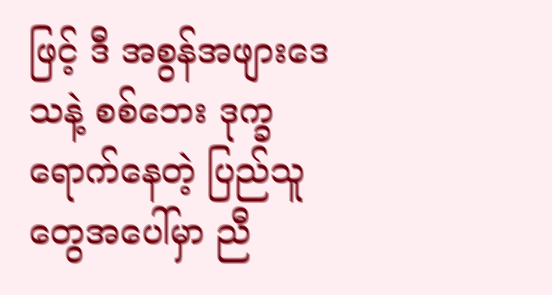ဖြင့် ဒီ အစွန်အဖျားဒေသနဲ့ စစ်ဘေး ဒုက္ခ ရောက်နေတဲ့ ပြည်သူတွေအပေါ်မှာ ညီ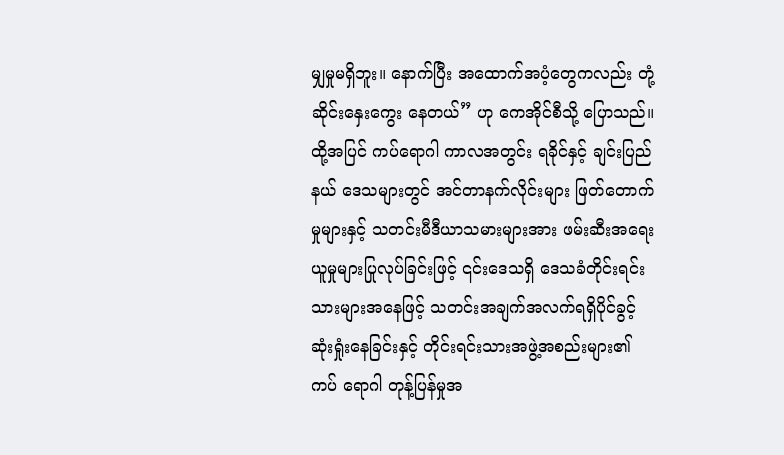မျှမှုမရှိဘူး။ နောက်ပြီး အထောက်အပံ့တွေကလည်း တုံ့ဆိုင်းနှေးကွေး နေတယ်” ဟု ကေအိုင်စီသို့ ပြောသည်။
ထို့အပြင် ကပ်ရောဂါ ကာလအတွင်း ရခိုင်နှင့် ချင်းပြည်နယ် ဒေသများတွင် အင်တာနက်လိုင်းများ ဖြတ်တောက် မှုများနှင့် သတင်းမီဒီယာသမားများအား ဖမ်းဆီးအရေးယူမှုများပြုလုပ်ခြင်းဖြင့် ၎င်းဒေသရှိ ဒေသခံတိုင်းရင်း သားများအနေဖြင့် သတင်းအချက်အလက်ရရှိပိုင်ခွင့် ဆုံးရှုံးနေခြင်းနှင့် တိုင်းရင်းသားအဖွဲ့အစည်းများ၏ ကပ် ရောဂါ တုန့်ပြန်မှုအ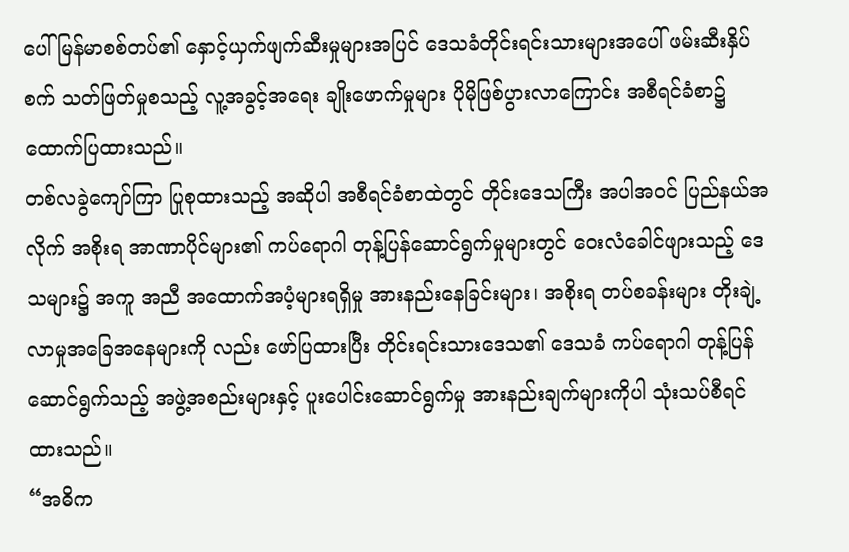ပေါ် မြန်မာစစ်တပ်၏ နှောင့်ယှက်ဖျက်ဆီးမှုများအပြင် ဒေသခံတိုင်းရင်းသားများအပေါ် ဖမ်းဆီးနှိပ်စက် သတ်ဖြတ်မှုစသည့် လူ့အခွင့်အရေး ချိုးဖောက်မှုများ ပိုမိုဖြစ်ပွားလာကြောင်း အစီရင်ခံစာ၌ ထောက်ပြထားသည်။
တစ်လခွဲကျော်ကြာ ပြုစုထားသည့် အဆိုပါ အစီရင်ခံစာထဲတွင် တိုင်းဒေသကြီး အပါအဝင် ပြည်နယ်အလိုက် အစိုးရ အာဏာပိုင်များ၏ ကပ်ရောဂါ တုန့်ပြန်ဆောင်ရွက်မှုများတွင် ဝေးလံခေါင်ဖျားသည့် ဒေသများ၌ အကူ အညီ အထောက်အပံ့များရရှိမှု အားနည်းနေခြင်းများ၊ အစိုးရ တပ်စခန်းများ တိုးချဲ့လာမှုအခြေအနေများကို လည်း ဖော်ပြထားပြီး တိုင်းရင်းသားဒေသ၏ ဒေသခံ ကပ်ရောဂါ တုန့်ပြန်ဆောင်ရွက်သည့် အဖွဲ့အစည်းများနှင့် ပူးပေါင်းဆောင်ရွက်မှု အားနည်းချက်များကိုပါ သုံးသပ်စီရင်ထားသည်။
“အဓိက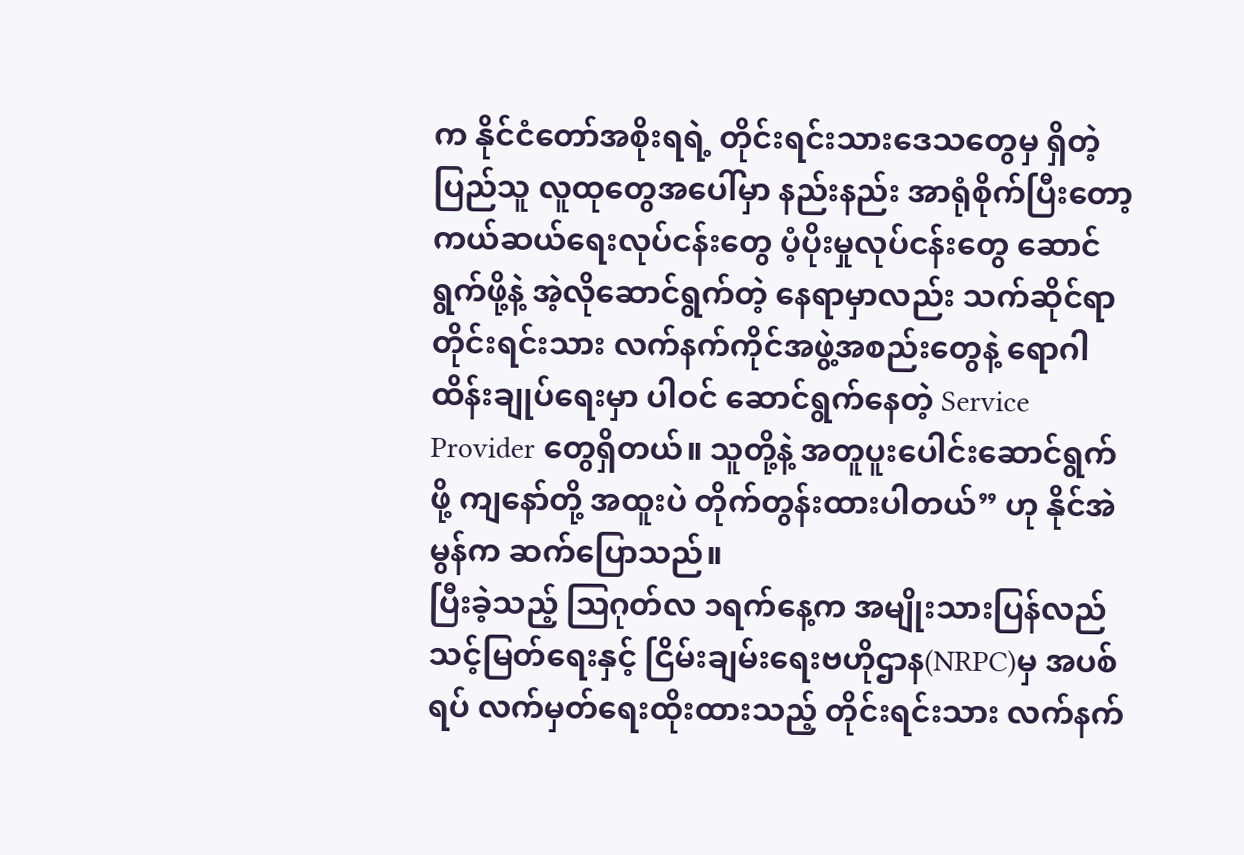က နိုင်ငံတော်အစိုးရရဲ့ တိုင်းရင်းသားဒေသတွေမှ ရှိတဲ့ ပြည်သူ လူထုတွေအပေါ်မှာ နည်းနည်း အာရုံစိုက်ပြီးတော့ ကယ်ဆယ်ရေးလုပ်ငန်းတွေ ပံ့ပိုးမှုလုပ်ငန်းတွေ ဆောင်ရွက်ဖို့နဲ့ အဲ့လိုဆောင်ရွက်တဲ့ နေရာမှာလည်း သက်ဆိုင်ရာ တိုင်းရင်းသား လက်နက်ကိုင်အဖွဲ့အစည်းတွေနဲ့ ရောဂါထိန်းချုပ်ရေးမှာ ပါဝင် ဆောင်ရွက်နေတဲ့ Service Provider တွေရှိတယ်။ သူတို့နဲ့ အတူပူးပေါင်းဆောင်ရွက်ဖို့ ကျနော်တို့ အထူးပဲ တိုက်တွန်းထားပါတယ်” ဟု နိုင်အဲမွန်က ဆက်ပြောသည်။
ပြီးခဲ့သည့် ဩဂုတ်လ ၁ရက်နေ့က အမျိုးသားပြန်လည်သင့်မြတ်ရေးနှင့် ငြိမ်းချမ်းရေးဗဟိုဌာန(NRPC)မှ အပစ် ရပ် လက်မှတ်ရေးထိုးထားသည့် တိုင်းရင်းသား လက်နက်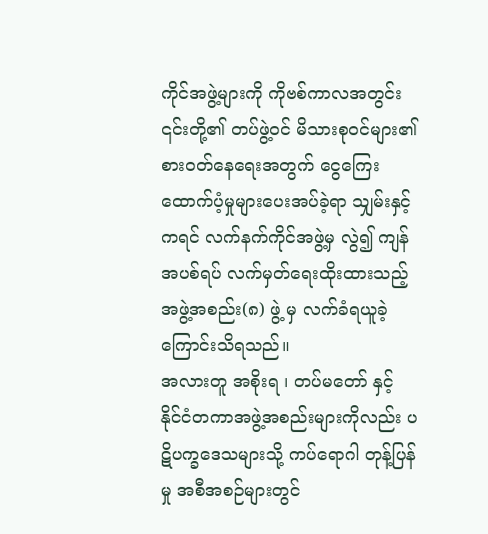ကိုင်အဖွဲ့များကို ကိုဗစ်ကာလအတွင်း ၎င်းတို့၏ တပ်ဖွဲ့ဝင် မိသားစုဝင်များ၏ စားဝတ်နေရေးအတွက် ငွေကြေးထောက်ပံ့မှုများပေးအပ်ခဲ့ရာ သျှမ်းနှင့်ကရင် လက်နက်ကိုင်အဖွဲ့မှ လွဲ၍ ကျန်အပစ်ရပ် လက်မှတ်ရေးထိုးထားသည့် အဖွဲ့အစည်း(၈) ဖွဲ့ မှ လက်ခံရယူခဲ့ ကြောင်းသိရသည်။
အလားတူ အစိုးရ ၊ တပ်မတော် နှင့် နိုင်ငံတကာအဖွဲ့အစည်းများကိုလည်း ပဋိပက္ခဒေသများသို့ ကပ်ရောဂါ တုန့်ပြန်မှု အစီအစဉ်များတွင်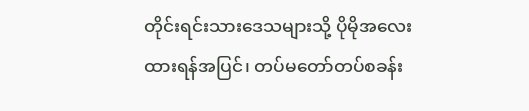တိုင်းရင်းသားဒေသများသို့ ပိုမိုအလေးထားရန်အပြင်၊ တပ်မတော်တပ်စခန်း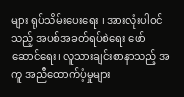များ ရုပ်သိမ်းပေးရေး ၊ အားလုံးပါဝင်သည့် အပစ်အခတ်ရပ်စဲရေး ဖော်ဆောင်ရေး၊ လူသားချင်းစာနာသည့် အကူ အညီထောက်ပံ့မှုများ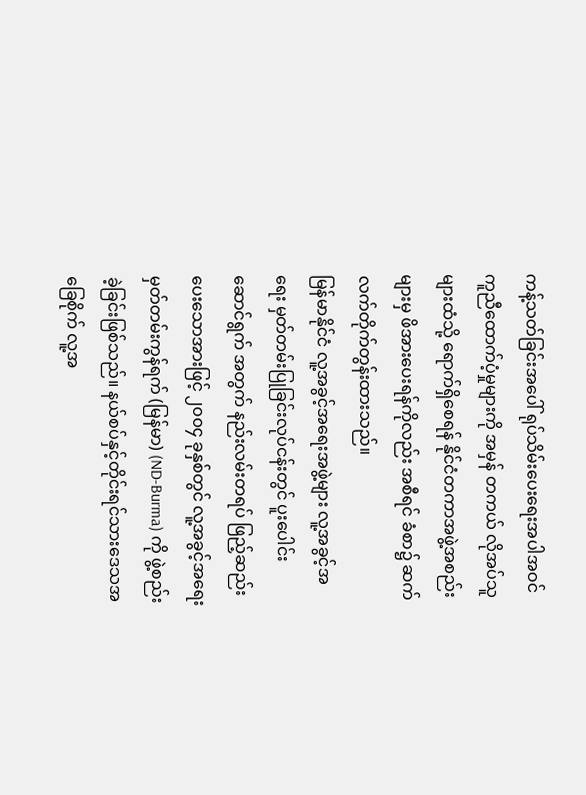ကန့်သတ်ခြင်းအပေါ် ရုပ်သိမ်းပေးရေးအပါအဝင် ကူညီထောက်ပံ့မှုများကို အမှန် တကယ် လိုအပ်သူများထံသို့ ရောက်ရှိစေရန် နိုင်ငံတကာအဖွဲ့အစည်းများမှ ဖိအားပေးရန်ကိုလည်း အစီရင် ခံစာ၌ ဆက်လက်တိုက်တွန်းထားသည်။
မြန်မာနိုင်ငံ လူ့အခွင့်အရေးအဖွဲ့များ လူ့အခွင့်အရေး မှတ်တမ်းပြုခြင်းလုပ်ငန်းတွင် ပူးပေါင်းဆောင်ရွက် အတွက် နည်းလမ်းတရပ် ဖြည့်ဆည်းပေးသောအားဖြင့် ၂၀၀၄ ခုနှစ်တွင် လူ့အခွင့်အရေး မှတ်တမ်းကွန်ရက် (မြန်မာ) (ND-Burma) ကို ဖွဲ့စည်းခဲ့ခြင်းဖြစ်သည်။ နယ်စပ်နှင့်တိုင်းရင်သားဒေသအခြေစိုက် လူ့အ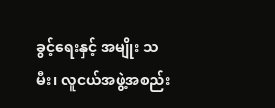ခွင့်ရေးနှင့် အမျိုး သမီး၊ လူငယ်အဖွဲ့အစည်း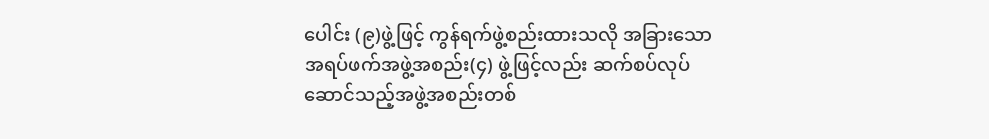ပေါင်း (၉)ဖွဲ့ဖြင့် ကွန်ရက်ဖွဲ့စည်းထားသလို အခြားသော အရပ်ဖက်အဖွဲ့အစည်း(၄) ဖွဲ့ဖြင့်လည်း ဆက်စပ်လုပ်ဆောင်သည့်အဖွဲ့အစည်းတစ်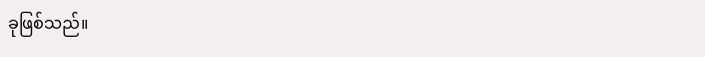ခုဖြစ်သည်။